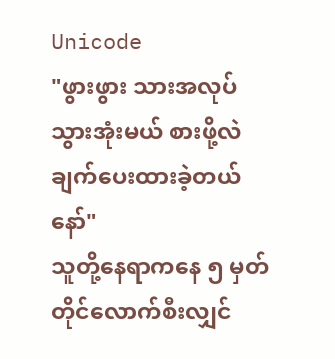Unicode
"ဖွားဖွား သားအလုပ်သွားအုံးမယ် စားဖို့လဲချက်ပေးထားခဲ့တယ်နော်"
သူတို့နေရာကနေ ၅ မှတ်တိုင်လောက်စီးလျှင်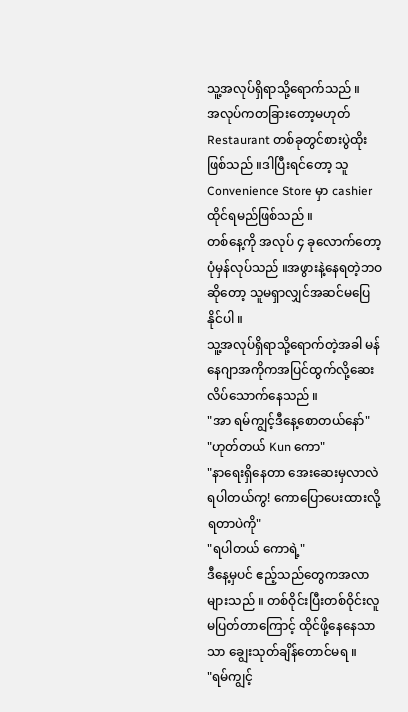သူ့အလုပ်ရှိရာသို့ရောက်သည် ။
အလုပ်ကတခြားတော့မဟုတ် Restaurant တစ်ခုတွင်စားပွဲထိုးဖြစ်သည် ။ဒါပြီးရင်တော့ သူ Convenience Store မှာ cashier ထိုင်ရမည်ဖြစ်သည် ။
တစ်နေ့ကို အလုပ် ၄ ခုလောက်တော့ပုံမှန်လုပ်သည် ။အဖွားနဲ့နေရတဲ့ဘဝဆိုတော့ သူမရှာလျှင်အဆင်မပြေနိုင်ပါ ။
သူ့အလုပ်ရှိရာသို့ရောက်တဲ့အခါ မန်နေဂျာအကိုကအပြင်ထွက်လို့ဆေးလိပ်သောက်နေသည် ။
"အာ ရမ်ကျွင့်ဒီနေ့စောတယ်နော်"
"ဟုတ်တယ် Kun ကော"
"နာရေးရှိနေတာ အေးဆေးမှလာလဲရပါတယ်ကွ! ကောပြောပေးထားလို့ရတာပဲကို"
"ရပါတယ် ကောရဲ့"
ဒီနေ့မှပင် ဧည့်သည်တွေကအလာများသည် ။ တစ်ဝိုင်းပြီးတစ်ဝိုင်းလူမပြတ်တာကြောင့် ထိုင်ဖို့နေနေသာသာ ချွေးသုတ်ချိန်တောင်မရ ။
"ရမ်ကျွင့်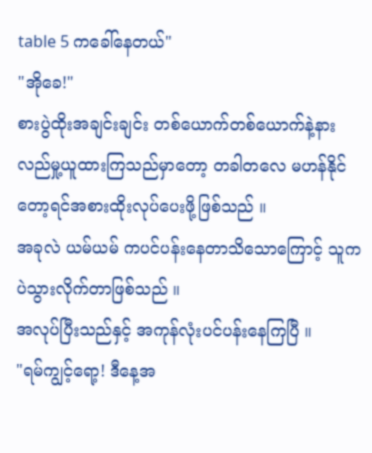table 5 ကခေါ်နေတယ်"
"အိုခေ!"
စားပွဲထိုးအချင်းချင်း တစ်ယောက်တစ်ယောက်နဲ့နားလည်မှု့ယူထားကြသည်မှာတော့ တခါတလေ မဟန်နိုင်တော့ရင်အစားထိုးလုပ်ပေးဖို့ဖြစ်သည် ။
အခုလဲ ယမ်ယမ် ကပင်ပန်းနေတာသိသောကြောင့် သူကပဲသွားလိုက်တာဖြစ်သည် ။
အလုပ်ပြီးသည်နှင့် အကုန်လုံးပင်ပန်းနေကြပြီ ။
"ရမ်ကျွင့်ရော့! ဒီနေ့အ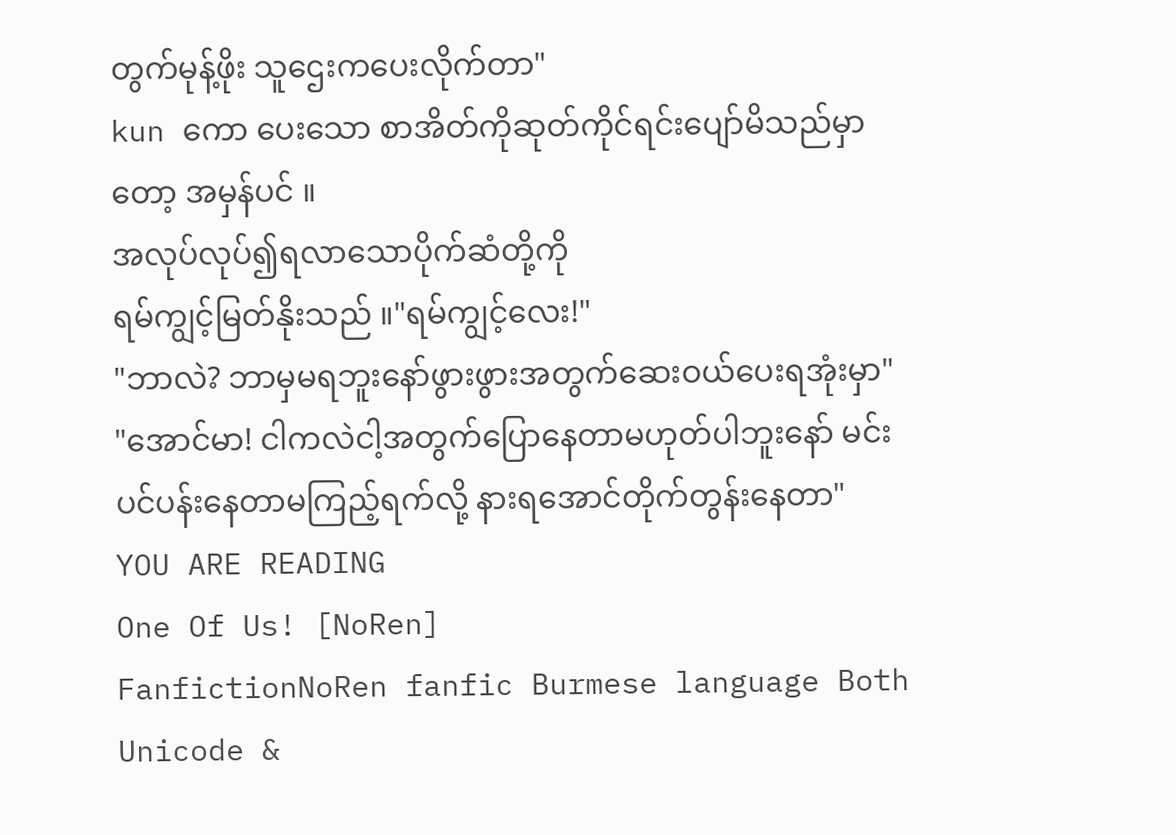တွက်မုန့်ဖိုး သူဌေးကပေးလိုက်တာ"
kun ကော ပေးသော စာအိတ်ကိုဆုတ်ကိုင်ရင်းပျော်မိသည်မှာတော့ အမှန်ပင် ။
အလုပ်လုပ်၍ရလာသောပိုက်ဆံတို့ကို
ရမ်ကျွင့်မြတ်နိုးသည် ။"ရမ်ကျွင့်လေး!"
"ဘာလဲ? ဘာမှမရဘူးနော်ဖွားဖွားအတွက်ဆေးဝယ်ပေးရအုံးမှာ"
"အောင်မာ! ငါကလဲငါ့အတွက်ပြောနေတာမဟုတ်ပါဘူးနော် မင်းပင်ပန်းနေတာမကြည့်ရက်လို့ နားရအောင်တိုက်တွန်းနေတာ"
YOU ARE READING
One Of Us! [NoRen]
FanfictionNoRen fanfic Burmese language Both Unicode &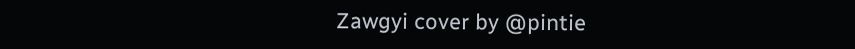Zawgyi cover by @pintie